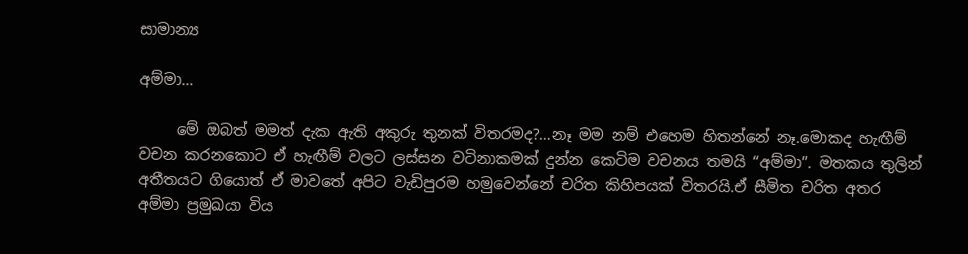සාමාන්‍ය

අම්මා…

     මේ ඔබත් මමත් දැක ඇති අකුරු තුනක් විතරමද?…නෑ මම නම් එහෙම හිතන්නේ නෑ.මොකද හැඟීම් වචන කරනකොට ඒ හැඟීම් වලට ලස්සන වටිනාකමක් දුන්න කෙටිම වචනය තමයි “අම්මා”. මතකය තුලින් අතීතයට ගියොත් ඒ මාවතේ අපිට වැඩිපුරම හමුවෙන්නේ චරිත කිහිපයක් විතරයි.ඒ සීමිත චරිත අතර අම්මා ප්‍රමුඛයා විය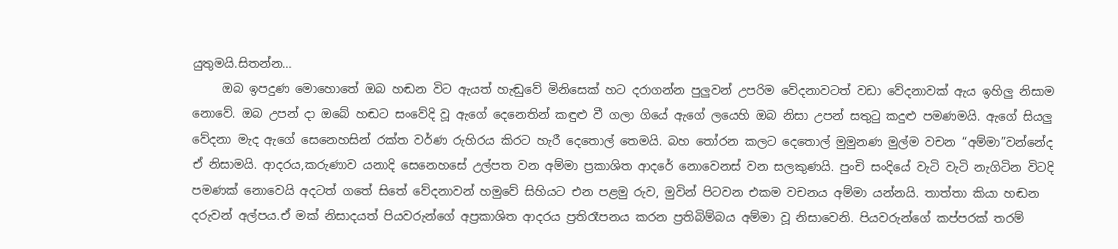යුතුමයි.සිතන්න…
     ඔබ ඉපදුණ මොහොතේ ඔබ හඬන විට ඇයත් හැඬුවේ මිනිසෙක් හට දරාගන්න පුලුවන් උපරිම වේදනාවටත් වඩා වේදනාවක් ඇය ඉහිලු නිසාම නොවේ. ඔබ උපන් දා ඔබේ හඬට සංවේදි වූ ඇගේ දෙනෙතින් කඳුළු වී ගලා ගියේ ඇගේ ලයෙහි ඔබ නිසා උපන් සතුටු කදුළු පමණමයි. ඇගේ සියලු වේදනා මැද ඇගේ සෙනෙහසින් රක්ත වර්ණ රුහිරය කිරට හැරී දෙතොල් තෙමයි. බහ තෝරන කලට දෙතොල් මුමුනණ මුල්ම වචන “අම්මා”වන්නේද ඒ නිසාමයි. ආදරය,කරුණාව යනාදි සෙනෙහසේ උල්පත වන අම්මා ප්‍රකාශිත ආදරේ නොවෙනස් වන සලකුණයි. පුංචි සංදියේ වැටි වැටි නැගිටින විටදි පමණක් නොවෙයි අදටත් ගතේ සිතේ වේදනාවන් හමුවේ සිහියට එන පළමු රුව, මුවින් පිටවන එකම වචනය අම්මා යන්නයි. තාත්තා කියා හඬන දරුවන් අල්පය.ඒ මක් නිසාදයත් පියවරුන්ගේ අප්‍රකාශිත ආදරය ප්‍රතිරෑපනය කරන ප්‍රතිබිම්බය අම්මා වූ නිසාවෙනි. පියවරුන්ගේ කප්පරක් තරම්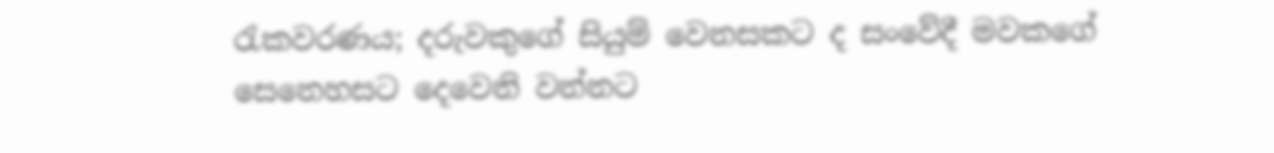රැකවරණය; දරුවකුගේ සියුම් වෙනසකට ද සංවේදී මවකගේ සෙනෙහසට දෙවෙනි වන්නට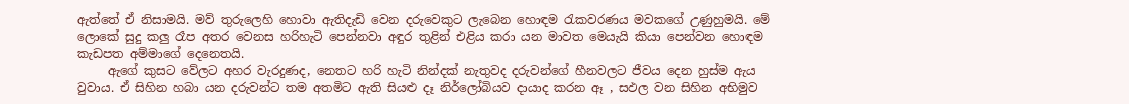ඇත්තේ ඒ නිසාමයි. මව් තුරුලෙහි හොවා ඇතිදැඩි වෙන දරුවෙකුට ලැබෙන හොඳම රැකවරණය මවකගේ උණුහුමයි. මේ ලොකේ සුදු කලු රෑප අතර වෙනස හරිහැටි පෙන්නවා අඳුර තුළින් එළිය කරා යන මාවත මෙයැයි කියා පෙන්වන හොඳම කැඩපත අම්මාගේ දෙනෙතයි.
     ඇගේ කුසට වේලට අහර වැරදුණද, නෙතට හරි හැටි නින්දක් නැතුවද දරුවන්ගේ හීනවලට ජීවය දෙන හුස්ම ඇය වුවාය. ඒ සිහින හබා යන දරුවන්ට තම අතමිට ඇති සියළු දෑ නිර්ලෝබියව දායාද කරන ඈ , සඵල වන සිහින අභිමුව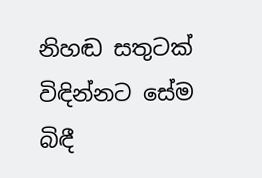නිහඬ සතුටක් විඳින්නට සේම බිඳී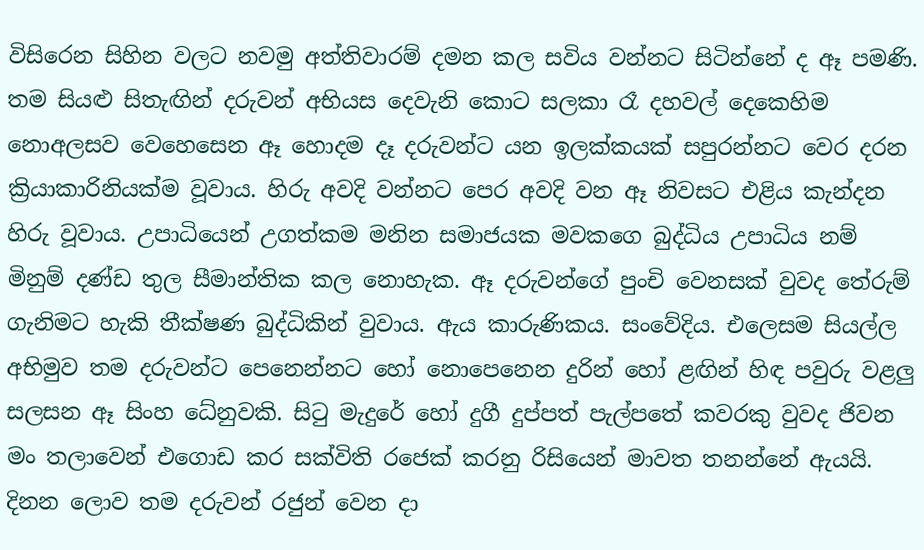විසිරෙන සිහින වලට නවමු අත්තිවාරම් දමන කල සවිය වන්නට සිටින්නේ ද ඈ පමණි. තම සියළු සිතැඟින් දරුවන් අභියස දෙවැනි කොට සලකා රෑ දහවල් දෙකෙහිම නොඅලසව වෙහෙසෙන ඈ හොදම දෑ දරුවන්ට යන ඉලක්කයක් සපුරන්නට වෙර දරන ක්‍රියාකාරිනියක්ම වූවාය. හිරු අවදි වන්නට පෙර අවදි වන ඈ නිවසට එළිය කැන්දන හිරු වූවාය. උපාධියෙන් උගත්කම මනින සමාජයක මවකගෙ බුද්ධිය උපාධිය නම් මිනුම් දණ්ඩ තුල සීමාන්තික කල නොහැක. ඈ දරුවන්ගේ පුංචි වෙනසක් වුවද තේරුම් ගැනිමට හැකි තීක්ෂණ බුද්ධිකින් වුවාය. ඇය කාරුණිකය. සංවේදිය. එලෙසම සියල්ල අභිමුව තම දරුවන්ට පෙනෙන්නට හෝ නොපෙනෙන දුරින් හෝ ළඟින් හිඳ පවුරු වළලු සලසන ඈ සිංහ ධේනුවකි. සිටු මැදුරේ හෝ දුගී දුප්පත් පැල්පතේ කවරකු වුවද ජිවන මං තලාවෙන් එගොඩ කර සක්විති රජෙක් කරනු රිසියෙන් මාවත තනන්නේ ඇයයි. දිනන ලොව තම දරුවන් රජුන් වෙන දා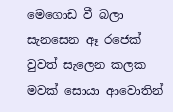මෙගොඩ වී බලා සැනසෙන ඈ රජෙක් වුවත් සැලෙන කලක මවක් සොයා ආවොතින්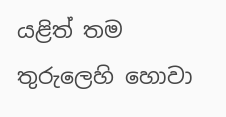යළිත් තම තුරුලෙහි හොවා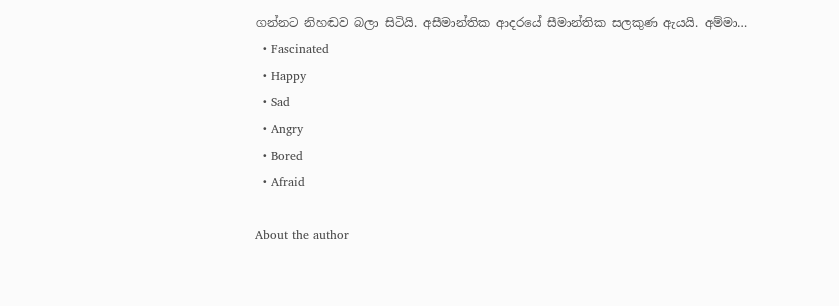ගන්නට නිහඬව බලා සිටියි. අසීමාන්තික ආදරයේ සීමාන්තික සලකුණ ඇයයි. අම්මා…
  • Fascinated
  • Happy
  • Sad
  • Angry
  • Bored
  • Afraid

About the author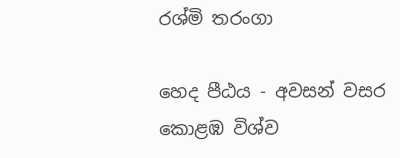රශ්මි තරංගා

හෙද පීඨය - අවසන් වසර
කොළඹ විශ්ව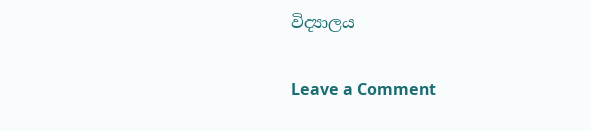විද්‍යාලය

Leave a Comment